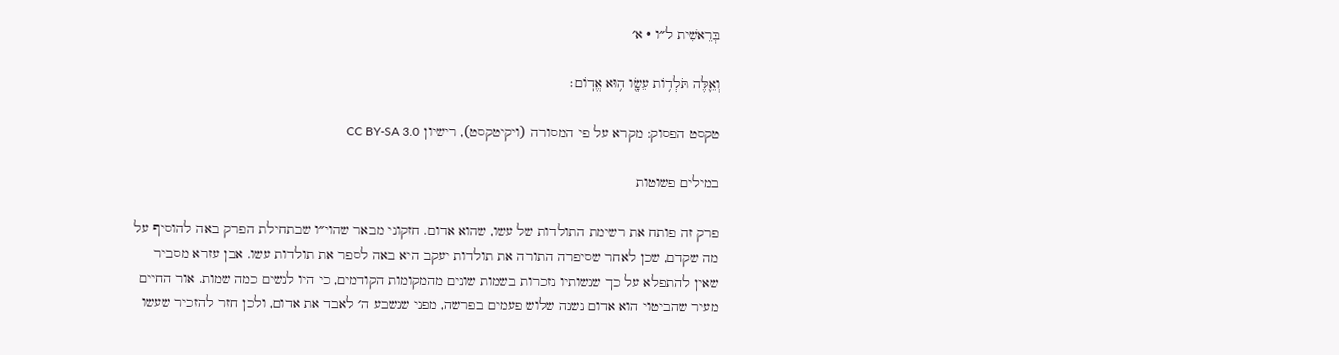בְּרֵאשִׁית ל״ו · א׳

וְאֵ֛לֶּה תֹּלְד֥וֹת עֵשָׂ֖ו ה֥וּא אֱדֽוֹם׃

טקסט הפסוק: מקרא על פי המסורה (ויקיטקסט), רישיון CC BY-SA 3.0

במילים פשוטות

פרק זה פותח את רשימת התולדות של עשו, שהוא אדום. חזקוני מבאר שהוי״ו שבתחילת הפרק באה להוסיף על מה שקדם, שכן לאחר שסיפרה התורה את תולדות יעקב היא באה לספר את תולדות עשו. אבן עזרא מסביר שאין להתפלא על כך שנשותיו נזכרות בשמות שונים מהמקומות הקודמים, כי היו לנשים כמה שמות. אור החיים מעיר שהביטוי הוא אדום נשנה שלוש פעמים בפרשה, מפני שנשבע ה׳ לאבד את אדום, ולכן חזר להזכיר שעשו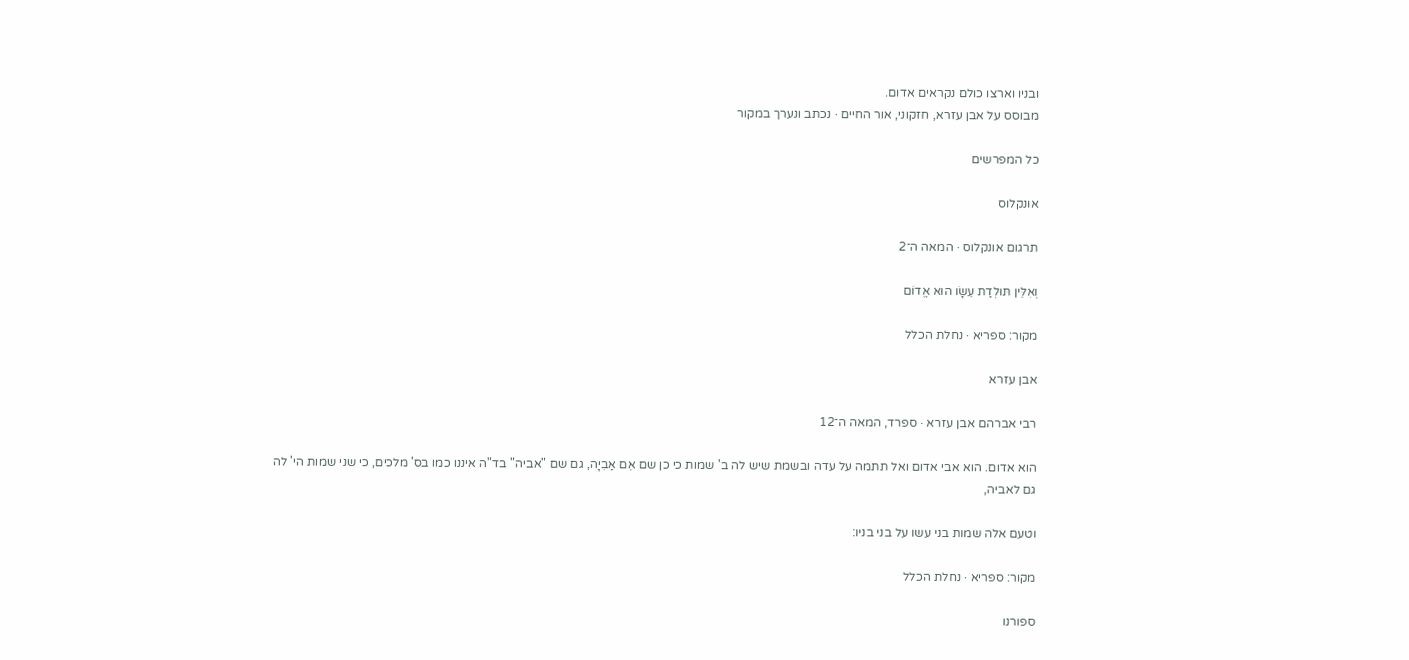ובניו וארצו כולם נקראים אדום.
מבוסס על אבן עזרא, חזקוני, אור החיים · נכתב ונערך במקור

כל המפרשים

אונקלוס

תרגום אונקלוס · המאה ה־2

וְאִלֵּין תּוּלְדַת עֵשָׂו הוּא אֱדוֹם

מקור: ספריא · נחלת הכלל

אבן עזרא

רבי אברהם אבן עזרא · ספרד, המאה ה־12

הוא אדום. הוא אבי אדום ואל תתמה על עדה ובשמת שיש לה ב' שמות כי כן שם אֵם אַבִיָה, גם שם "אביה" בד"ה איננו כמו בס' מלכים, כי שני שמות הי' לה גם לאביה,

וטעם אלה שמות בני עשו על בני בניו:

מקור: ספריא · נחלת הכלל

ספורנו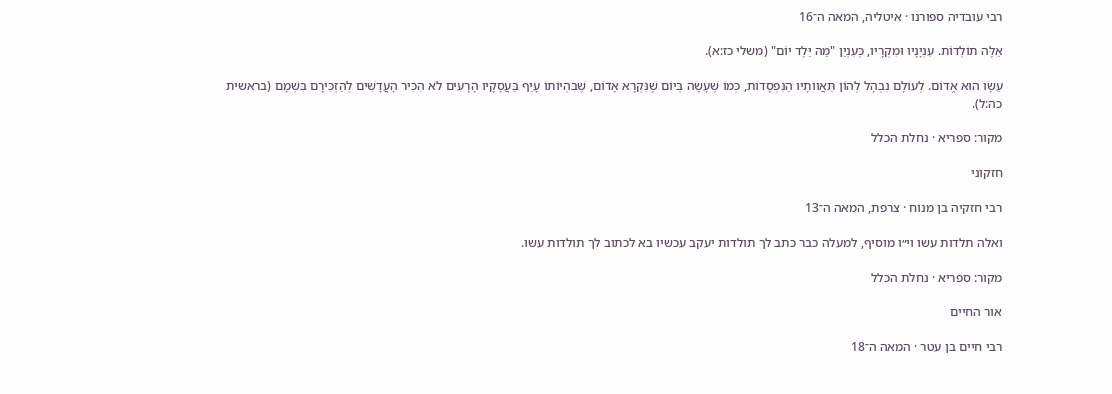רבי עובדיה ספורנו · איטליה, המאה ה־16

אֵלֶּה תוֹלְדוֹת. עִנְיָנָיו וּמִקְרָיו, כְּעִנְיַן "מַה יֵּלֶד יוֹם" (משלי כז:א).

עֵשָׂו הוּא אֱדוֹם. לְעוֹלָם נִבְהָל לְהוֹן תַּאֲווֹתָיו הַנִּפְסָדוֹת, כְּמוֹ שֶׁעָשָׂה בְּיוֹם שֶׁנִּקְרָא אָדוֹם, שֶׁבִּהְיוֹתוֹ עָיֵף בַּעֲסָקָיו הָרָעִים לֹא הִכִּיר הָעֲדָשִׁים לְהַזְכִּירָם בִּשְׁמָם (בראשית כה:ל).

מקור: ספריא · נחלת הכלל

חזקוני

רבי חזקיה בן מנוח · צרפת, המאה ה־13

ואלה תלדות עשו וי״ו מוסיף, למעלה כבר כתב לך תולדות יעקב עכשיו בא לכתוב לך תולדות עשו.

מקור: ספריא · נחלת הכלל

אור החיים

רבי חיים בן עטר · המאה ה־18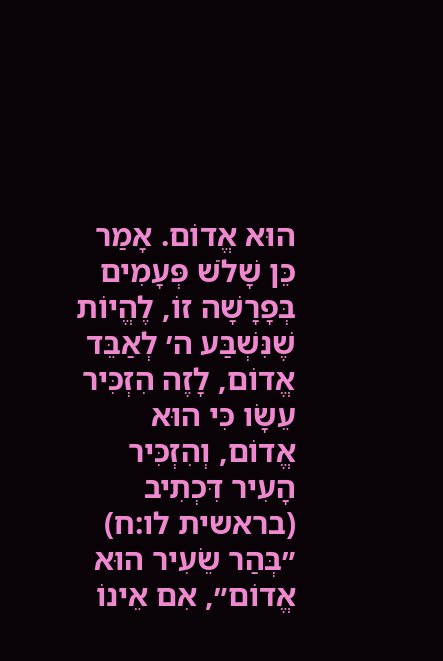הוּא אֱדוֹם. אָמַר כֵּן שָׁלֹשׁ פְּעָמִים בְּפָרָשָׁה זוֹ, לֶהֱיוֹת שֶׁנִּשְׁבַּע ה׳ לְאַבֵּד אֱדוֹם, לָזֶה הִזְכִּיר עֵשָׂו כִּי הוּא אֱדוֹם, וְהִזְכִּיר הָעִיר דִּכְתִיב (בראשית לו:ח) ״בְּהַר שֵׂעִיר הוּא אֱדוֹם״, אִם אֵינוֹ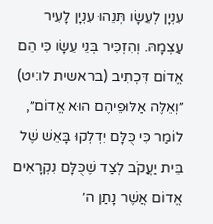עִנְיָן לְעֵשָׂו תְּנֵהוּ עִנְיָן לָעִיר עַצְמָהּ. וְהִזְכִּיר בְּנֵי עֵשָׂו כִּי הֵם אֱדוֹם דִּכְתִיב (בראשית לו:יט) ״וְאֵלֶּה אַלּוּפֵיהֶם הוּא אֱדוֹם״, לוֹמַר כִּי כֻּלָּם יִדְלְקוּ בָּאֵשׁ שֶׁל בֵּית יַעֲקֹב לְצַד שֶׁכֻּלָּם נִקְרָאִים אֱדוֹם אֲשֶׁר נָתַן ה׳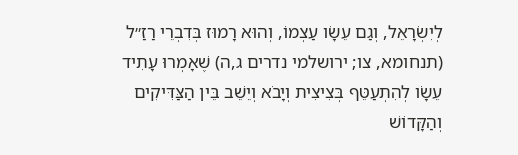לְיִשְׂרָאֵל, וְגַם עֵשָׂו עַצְמוֹ, וְהוּא רָמוּז בְּדִבְרֵי רַזַ״ל (תנחומא, צו; ירושלמי נדרים ג,ה) שֶׁאָמְרוּ עָתִיד עֵשָׂו לְהִתְעַטֵּף בְּצִיצִית וְיָבֹא וְיֵשֵׁב בֵּין הַצַּדִּיקִים וְהַקָּדוֹשׁ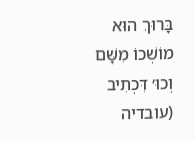בָּרוּךְ הוּא מוֹשְׁכוֹ מִשָּׁם וְכוּ׳ דִּכְתִיב (עובדיה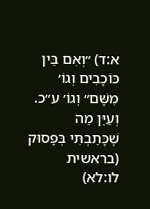א:ד) ״וְאִם בֵּין כּוֹכָבִים וְגוֹ׳ מִשָּׁם״ וְגוֹ׳ ע״כ. וְעַיֵּן מַה שֶׁכָּתַבְתִּי בְּפָסוּק (בראשית לו:לא)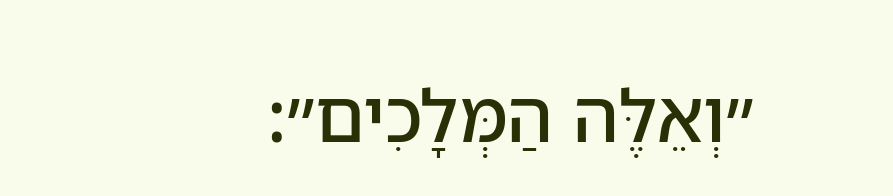״וְאֵלֶּה הַמְּלָכִים״: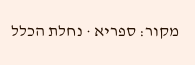מקור: ספריא · נחלת הכלל